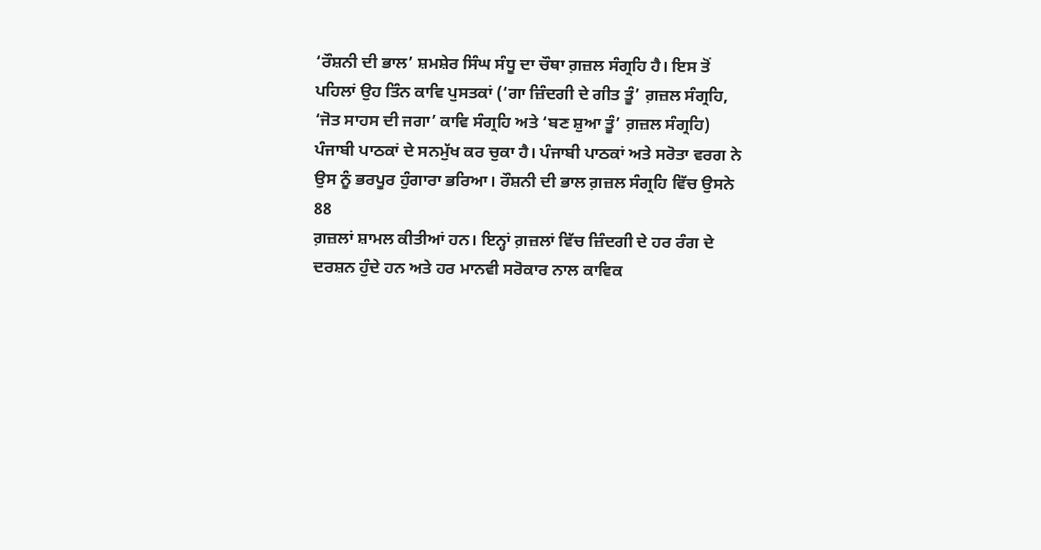‘ਰੌਸ਼ਨੀ ਦੀ ਭਾਲ’ ਸ਼ਮਸ਼ੇਰ ਸਿੰਘ ਸੰਧੂ ਦਾ ਚੌਥਾ ਗ਼ਜ਼ਲ ਸੰਗ੍ਰਹਿ ਹੈ। ਇਸ ਤੋਂ
ਪਹਿਲਾਂ ਉਹ ਤਿੰਨ ਕਾਵਿ ਪੁਸਤਕਾਂ (‘ਗਾ ਜ਼ਿੰਦਗੀ ਦੇ ਗੀਤ ਤੂੰ’ ਗ਼ਜ਼ਲ ਸੰਗ੍ਰਹਿ,
‘ਜੋਤ ਸਾਹਸ ਦੀ ਜਗਾ’ ਕਾਵਿ ਸੰਗ੍ਰਹਿ ਅਤੇ ‘ਬਣ ਸ਼ੁਆ ਤੂੰ’ ਗ਼ਜ਼ਲ ਸੰਗ੍ਰਹਿ)
ਪੰਜਾਬੀ ਪਾਠਕਾਂ ਦੇ ਸਨਮੁੱਖ ਕਰ ਚੁਕਾ ਹੈ। ਪੰਜਾਬੀ ਪਾਠਕਾਂ ਅਤੇ ਸਰੋਤਾ ਵਰਗ ਨੇ
ਉਸ ਨੂੰ ਭਰਪੂਰ ਹੁੰਗਾਰਾ ਭਰਿਆ। ਰੌਸ਼ਨੀ ਦੀ ਭਾਲ ਗ਼ਜ਼ਲ ਸੰਗ੍ਰਹਿ ਵਿੱਚ ਉਸਨੇ 88
ਗ਼ਜ਼ਲਾਂ ਸ਼ਾਮਲ ਕੀਤੀਆਂ ਹਨ। ਇਨ੍ਹਾਂ ਗ਼ਜ਼ਲਾਂ ਵਿੱਚ ਜ਼ਿੰਦਗੀ ਦੇ ਹਰ ਰੰਗ ਦੇ
ਦਰਸ਼ਨ ਹੁੰਦੇ ਹਨ ਅਤੇ ਹਰ ਮਾਨਵੀ ਸਰੋਕਾਰ ਨਾਲ ਕਾਵਿਕ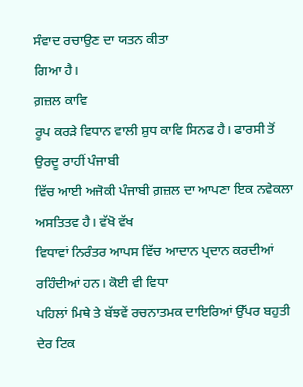ਸੰਵਾਦ ਰਚਾਉਣ ਦਾ ਯਤਨ ਕੀਤਾ
ਗਿਆ ਹੈ।
ਗ਼ਜ਼ਲ ਕਾਵਿ
ਰੂਪ ਕਰੜੇ ਵਿਧਾਨ ਵਾਲੀ ਸ਼ੁਧ ਕਾਵਿ ਸਿਨਫ ਹੈ। ਫਾਰਸੀ ਤੋਂ ਉਰਦੂ ਰਾਹੀਂ ਪੰਜਾਬੀ
ਵਿੱਚ ਆਈ ਅਜੋਕੀ ਪੰਜਾਬੀ ਗ਼ਜ਼ਲ ਦਾ ਆਪਣਾ ਇਕ ਨਵੇਕਲਾ ਅਸਤਿਤਵ ਹੈ। ਵੱਖੋ ਵੱਖ
ਵਿਧਾਵਾਂ ਨਿਰੰਤਰ ਆਪਸ ਵਿੱਚ ਆਦਾਨ ਪ੍ਰਦਾਨ ਕਰਦੀਆਂ ਰਹਿੰਦੀਆਂ ਹਨ। ਕੋਈ ਵੀ ਵਿਧਾ
ਪਹਿਲਾਂ ਮਿਥੇ ਤੇ ਬੱਝਵੇਂ ਰਚਨਾਤਮਕ ਦਾਇਰਿਆਂ ਉੱਪਰ ਬਹੁਤੀ ਦੇਰ ਟਿਕ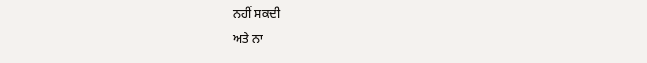ਨਹੀਂ ਸਕਦੀ
ਅਤੇ ਨਾ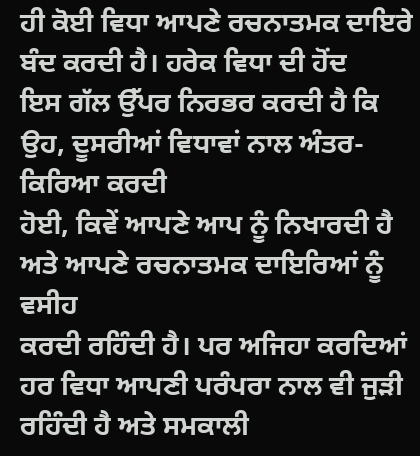ਹੀ ਕੋਈ ਵਿਧਾ ਆਪਣੇ ਰਚਨਾਤਮਕ ਦਾਇਰੇ ਬੰਦ ਕਰਦੀ ਹੈ। ਹਰੇਕ ਵਿਧਾ ਦੀ ਹੋਂਦ
ਇਸ ਗੱਲ ਉੱਪਰ ਨਿਰਭਰ ਕਰਦੀ ਹੈ ਕਿ ਉਹ, ਦੂਸਰੀਆਂ ਵਿਧਾਵਾਂ ਨਾਲ ਅੰਤਰ-ਕਿਰਿਆ ਕਰਦੀ
ਹੋਈ, ਕਿਵੇਂ ਆਪਣੇ ਆਪ ਨੂੰ ਨਿਖਾਰਦੀ ਹੈ ਅਤੇ ਆਪਣੇ ਰਚਨਾਤਮਕ ਦਾਇਰਿਆਂ ਨੂੰ ਵਸੀਹ
ਕਰਦੀ ਰਹਿੰਦੀ ਹੈ। ਪਰ ਅਜਿਹਾ ਕਰਦਿਆਂ ਹਰ ਵਿਧਾ ਆਪਣੀ ਪਰੰਪਰਾ ਨਾਲ ਵੀ ਜੁੜੀ
ਰਹਿੰਦੀ ਹੈ ਅਤੇ ਸਮਕਾਲੀ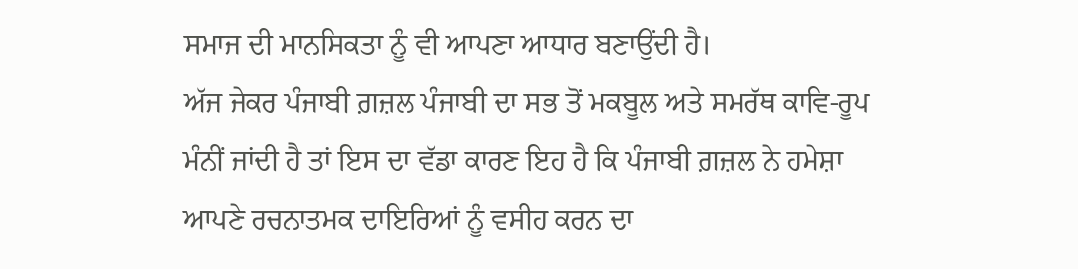ਸਮਾਜ ਦੀ ਮਾਨਸਿਕਤਾ ਨੂੰ ਵੀ ਆਪਣਾ ਆਧਾਰ ਬਣਾਉਂਦੀ ਹੈ।
ਅੱਜ ਜੇਕਰ ਪੰਜਾਬੀ ਗ਼ਜ਼ਲ ਪੰਜਾਬੀ ਦਾ ਸਭ ਤੋਂ ਮਕਬੂਲ ਅਤੇ ਸਮਰੱਥ ਕਾਵਿ-ਰੂਪ
ਮੰਨੀਂ ਜਾਂਦੀ ਹੈ ਤਾਂ ਇਸ ਦਾ ਵੱਡਾ ਕਾਰਣ ਇਹ ਹੈ ਕਿ ਪੰਜਾਬੀ ਗ਼ਜ਼ਲ ਨੇ ਹਮੇਸ਼ਾ
ਆਪਣੇ ਰਚਨਾਤਮਕ ਦਾਇਰਿਆਂ ਨੂੰ ਵਸੀਹ ਕਰਨ ਦਾ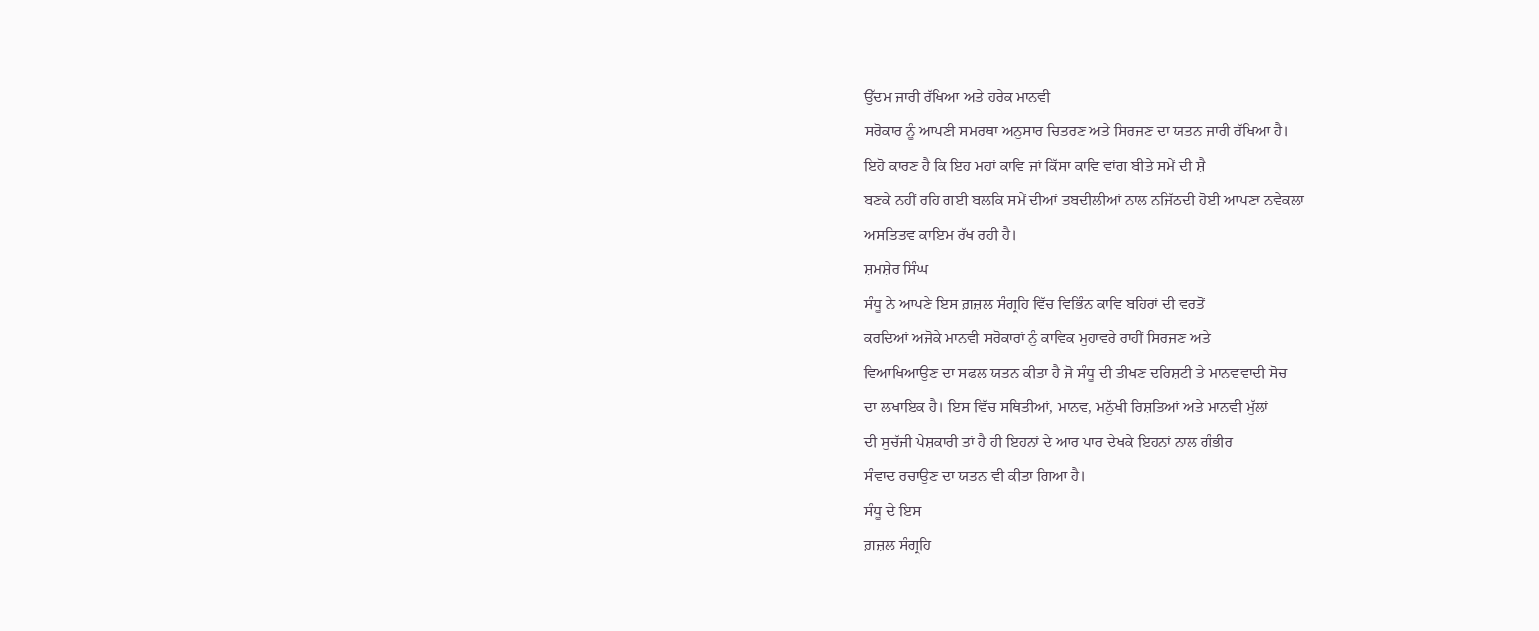ਉੱਦਮ ਜਾਰੀ ਰੱਖਿਆ ਅਤੇ ਹਰੇਕ ਮਾਨਵੀ
ਸਰੋਕਾਰ ਨੂੰ ਆਪਣੀ ਸਮਰਥਾ ਅਨੁਸਾਰ ਚਿਤਰਣ ਅਤੇ ਸਿਰਜਣ ਦਾ ਯਤਨ ਜਾਰੀ ਰੱਖਿਆ ਹੈ।
ਇਹੋ ਕਾਰਣ ਹੈ ਕਿ ਇਹ ਮਹਾਂ ਕਾਵਿ ਜਾਂ ਕਿੱਸਾ ਕਾਵਿ ਵਾਂਗ ਬੀਤੇ ਸਮੇਂ ਦੀ ਸ਼ੈ
ਬਣਕੇ ਨਹੀਂ ਰਹਿ ਗਈ ਬਲਕਿ ਸਮੇਂ ਦੀਆਂ ਤਬਦੀਲੀਆਂ ਨਾਲ ਨਜਿੱਠਦੀ ਹੋਈ ਆਪਣਾ ਨਵੇਕਲਾ
ਅਸਤਿਤਵ ਕਾਇਮ ਰੱਖ ਰਹੀ ਹੈ।
ਸ਼ਮਸ਼ੇਰ ਸਿੰਘ
ਸੰਧੂ ਨੇ ਆਪਣੇ ਇਸ ਗ਼ਜ਼ਲ ਸੰਗ੍ਰਹਿ ਵਿੱਚ ਵਿਭਿੰਨ ਕਾਵਿ ਬਹਿਰਾਂ ਦੀ ਵਰਤੋਂ
ਕਰਦਿਆਂ ਅਜੋਕੇ ਮਾਨਵੀ ਸਰੋਕਾਰਾਂ ਨੁੰ ਕਾਵਿਕ ਮੁਹਾਵਰੇ ਰਾਹੀਂ ਸਿਰਜਣ ਅਤੇ
ਵਿਆਖਿਆਉਣ ਦਾ ਸਫਲ ਯਤਨ ਕੀਤਾ ਹੈ ਜੋ ਸੰਧੂ ਦੀ ਤੀਖਣ ਦਰਿਸ਼ਟੀ ਤੇ ਮਾਨਵਵਾਦੀ ਸੋਚ
ਦਾ ਲਖਾਇਕ ਹੈ। ਇਸ ਵਿੱਚ ਸਥਿਤੀਆਂ, ਮਾਨਵ, ਮਨੁੱਖੀ ਰਿਸ਼ਤਿਆਂ ਅਤੇ ਮਾਨਵੀ ਮੁੱਲਾਂ
ਦੀ ਸੁਚੱਜੀ ਪੇਸ਼ਕਾਰੀ ਤਾਂ ਹੈ ਹੀ ਇਹਨਾਂ ਦੇ ਆਰ ਪਾਰ ਦੇਖਕੇ ਇਹਨਾਂ ਨਾਲ ਗੰਭੀਰ
ਸੰਵਾਦ ਰਚਾਉਣ ਦਾ ਯਤਨ ਵੀ ਕੀਤਾ ਗਿਆ ਹੈ।
ਸੰਧੂ ਦੇ ਇਸ
ਗ਼ਜ਼ਲ ਸੰਗ੍ਰਹਿ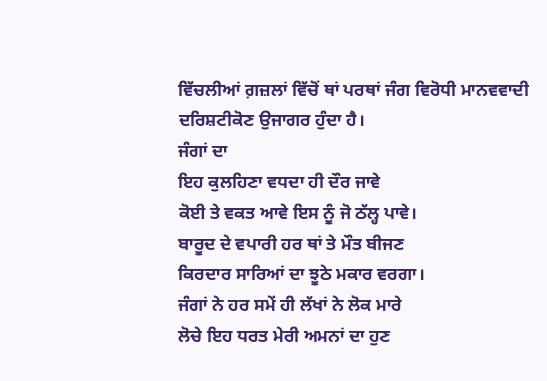ਵਿੱਚਲੀਆਂ ਗ਼ਜ਼ਲਾਂ ਵਿੱਚੋਂ ਥਾਂ ਪਰਥਾਂ ਜੰਗ ਵਿਰੋਧੀ ਮਾਨਵਵਾਦੀ
ਦਰਿਸ਼ਟੀਕੋਣ ਉਜਾਗਰ ਹੁੰਦਾ ਹੈ।
ਜੰਗਾਂ ਦਾ
ਇਹ ਕੁਲਹਿਣਾ ਵਧਦਾ ਹੀ ਦੌਰ ਜਾਵੇ
ਕੋਈ ਤੇ ਵਕਤ ਆਵੇ ਇਸ ਨੂੰ ਜੋ ਠੱਲ੍ਹ ਪਾਵੇ।
ਬਾਰੂਦ ਦੇ ਵਪਾਰੀ ਹਰ ਥਾਂ ਤੇ ਮੌਤ ਬੀਜਣ
ਕਿਰਦਾਰ ਸਾਰਿਆਂ ਦਾ ਝੂਠੇ ਮਕਾਰ ਵਰਗਾ।
ਜੰਗਾਂ ਨੇ ਹਰ ਸਮੇਂ ਹੀ ਲੱਖਾਂ ਨੇ ਲੋਕ ਮਾਰੇ
ਲੋਚੇ ਇਹ ਧਰਤ ਮੇਰੀ ਅਮਨਾਂ ਦਾ ਹੁਣ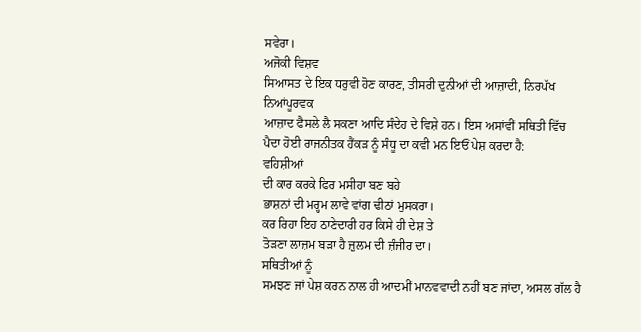ਸਵੇਰਾ।
ਅਜੋਕੀ ਵਿਸ਼ਵ
ਸਿਆਸਤ ਦੇ ਇਕ ਧਰੁਵੀ ਹੋਣ ਕਾਰਣ, ਤੀਸਰੀ ਦੁਨੀਆਂ ਦੀ ਆਜ਼ਾਦੀ, ਨਿਰਪੱਖ ਨਿਆਂਪੂਰਵਕ
ਆਜ਼ਾਦ ਫੈਸਲੇ ਲੈ ਸਕਣਾ ਆਦਿ ਸੰਦੇਹ ਦੇ ਵਿਸ਼ੇ ਹਨ। ਇਸ ਅਸਾਂਵੀਂ ਸਥਿਤੀ ਵਿੱਚ
ਪੈਦਾ ਹੋਈ ਰਾਜਨੀਤਕ ਹੈਂਕੜ ਨੂੰ ਸੰਧੂ ਦਾ ਕਵੀ ਮਨ ਇਓਂ ਪੇਸ਼ ਕਰਦਾ ਹੈ:
ਵਹਿਸ਼ੀਆਂ
ਦੀ ਕਾਰ ਕਰਕੇ ਫਿਰ ਮਸੀਹਾ ਬਣ ਬਹੇ
ਭਾਸ਼ਨਾਂ ਦੀ ਮਰ੍ਹਮ ਲਾਵੇ ਵਾਂਗ ਢੀਠਾਂ ਮੁਸਕਰਾ।
ਕਰ ਰਿਹਾ ਇਹ ਠਾਣੇਦਾਰੀ ਹਰ ਕਿਸੇ ਹੀ ਦੇਸ਼ ਤੇ
ਤੋੜਣਾ ਲਾਜ਼ਮ ਬੜਾ ਹੈ ਜ਼ੁਲਮ ਦੀ ਜ਼ੰਜੀਰ ਦਾ।
ਸਥਿਤੀਆਂ ਨੂੰ
ਸਮਝਣ ਜਾਂ ਪੇਸ਼ ਕਰਨ ਨਾਲ ਹੀ ਆਦਮੀਂ ਮਾਨਵਵਾਦੀ ਨਹੀਂ ਬਣ ਜਾਂਦਾ, ਅਸਲ ਗੱਲ ਹੈ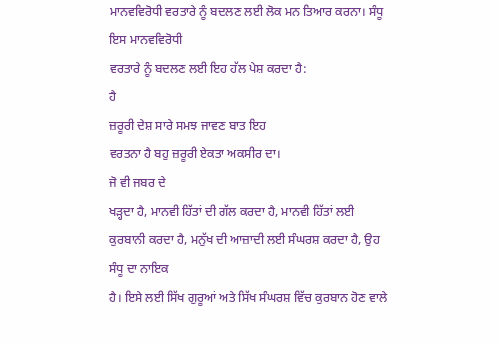ਮਾਨਵਵਿਰੋਧੀ ਵਰਤਾਰੇ ਨੂੰ ਬਦਲਣ ਲਈ ਲੋਕ ਮਨ ਤਿਆਰ ਕਰਨਾ। ਸੰਧੂ ਇਸ ਮਾਨਵਵਿਰੋਧੀ
ਵਰਤਾਰੇ ਨੂੰ ਬਦਲਣ ਲਈ ਇਹ ਹੱਲ ਪੇਸ਼ ਕਰਦਾ ਹੈ:
ਹੈ
ਜ਼ਰੂਰੀ ਦੇਸ਼ ਸਾਰੇ ਸਮਝ ਜਾਵਣ ਬਾਤ ਇਹ
ਵਰਤਨਾ ਹੈ ਬਹੁ ਜ਼ਰੂਰੀ ਏਕਤਾ ਅਕਸੀਰ ਦਾ।
ਜੋ ਵੀ ਜਬਰ ਦੇ
ਖੜ੍ਹਦਾ ਹੈ, ਮਾਨਵੀ ਹਿੱਤਾਂ ਦੀ ਗੱਲ ਕਰਦਾ ਹੈ, ਮਾਨਵੀ ਹਿੱਤਾਂ ਲਈ
ਕੁਰਬਾਨੀ ਕਰਦਾ ਹੈ, ਮਨੁੱਖ ਦੀ ਆਜ਼ਾਦੀ ਲਈ ਸੰਘਰਸ਼ ਕਰਦਾ ਹੈ, ਉਹ ਸੰਧੂ ਦਾ ਨਾਇਕ
ਹੈ। ਇਸੇ ਲਈ ਸਿੱਖ ਗੁਰੂਆਂ ਅਤੇ ਸਿੱਖ ਸੰਘਰਸ਼ ਵਿੱਚ ਕੁਰਬਾਨ ਹੋਣ ਵਾਲੇ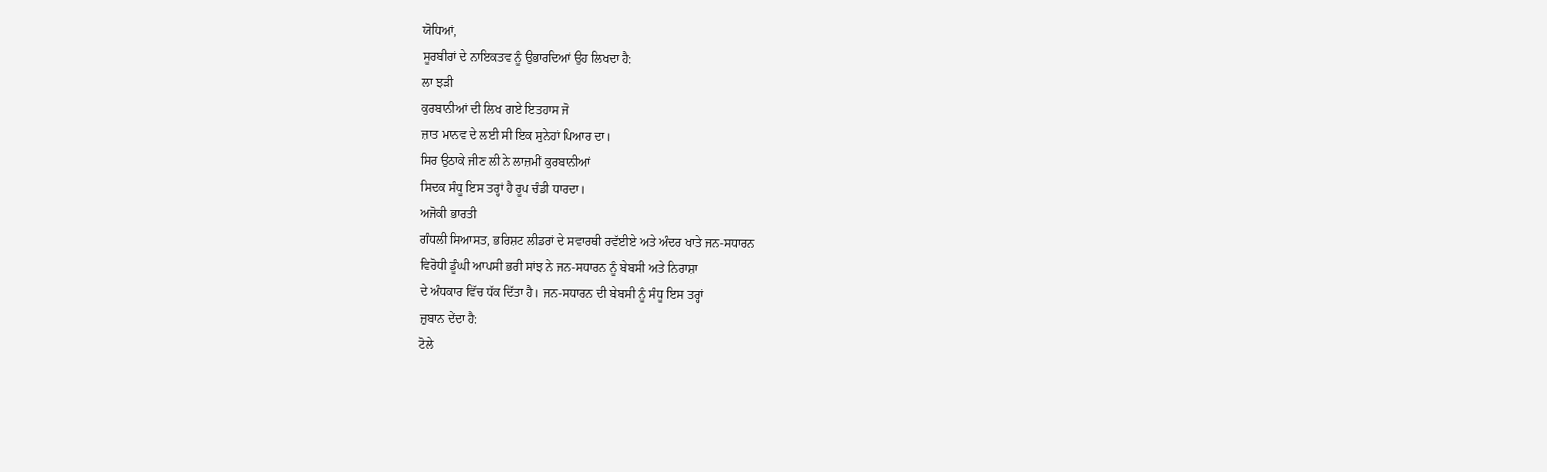ਯੋਧਿਆਂ,
ਸੂਰਬੀਰਾਂ ਦੇ ਨਾਇਕਤਵ ਨੂੰ ਉਭਾਰਦਿਆਂ ਉਹ ਲਿਖਦਾ ਹੈ:
ਲਾ ਝੜੀ
ਕੁਰਬਾਨੀਆਂ ਦੀ ਲਿਖ ਗਏ ਇਤਹਾਸ ਜੋ
ਜ਼ਾਤ ਮਾਨਵ ਦੇ ਲਈ ਸੀ ਇਕ ਸੁਨੇਹਾਂ ਪਿਆਰ ਦਾ।
ਸਿਰ ਉਠਾਕੇ ਜੀਣ ਲੀ ਨੇ ਲਾਜ਼ਮੀਂ ਕੁਰਬਾਨੀਆਂ
ਸਿਦਕ ਸੰਧੂ ਇਸ ਤਰ੍ਹਾਂ ਹੈ ਰੂਪ ਚੰਡੀ ਧਾਰਦਾ।
ਅਜੋਕੀ ਭਾਰਤੀ
ਗੰਧਲੀ ਸਿਆਸਤ, ਭਰਿਸ਼ਟ ਲੀਡਰਾਂ ਦੇ ਸਵਾਰਥੀ ਰਵੱਈਏ ਅਤੇ ਅੰਦਰ ਖਾਤੇ ਜਨ-ਸਧਾਰਨ
ਵਿਰੋਧੀ ਡੂੰਘੀ ਆਪਸੀ ਭਰੀ ਸਾਂਝ ਨੇ ਜਨ-ਸਧਾਰਨ ਨੂੰ ਬੇਬਸੀ ਅਤੇ ਨਿਰਾਸ਼ਾ
ਦੇ ਅੰਧਕਾਰ ਵਿੱਚ ਧੱਕ ਦਿੱਤਾ ਹੈ। ਜਨ-ਸਧਾਰਨ ਦੀ ਬੇਬਸੀ ਨੂੰ ਸੰਧੂ ਇਸ ਤਰ੍ਹਾਂ
ਜ਼ੁਬਾਨ ਦੇਂਦਾ ਹੈ:
ਟੋਲੇ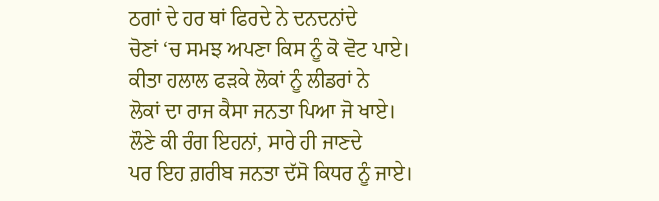ਠਗਾਂ ਦੇ ਹਰ ਥਾਂ ਫਿਰਦੇ ਨੇ ਦਨਦਨਾਂਦੇ
ਚੋਣਾਂ ‘ਚ ਸਮਝ ਅਪਣਾ ਕਿਸ ਨੂੰ ਕੋ ਵੋਟ ਪਾਏ।
ਕੀਤਾ ਹਲਾਲ ਫੜਕੇ ਲੋਕਾਂ ਨੂੰ ਲੀਡਰਾਂ ਨੇ
ਲੋਕਾਂ ਦਾ ਰਾਜ ਕੈਸਾ ਜਨਤਾ ਪਿਆ ਜੋ ਖਾਏ।
ਲੌਣੇ ਕੀ ਰੰਗ ਇਹਨਾਂ, ਸਾਰੇ ਹੀ ਜਾਣਦੇ
ਪਰ ਇਹ ਗ਼ਰੀਬ ਜਨਤਾ ਦੱਸੋ ਕਿਧਰ ਨੂੰ ਜਾਏ।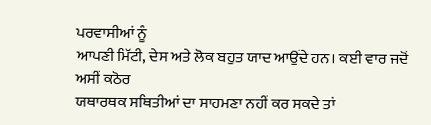ਪਰਵਾਸੀਆਂ ਨੂੰ
ਆਪਣੀ ਮਿੱਟੀ, ਦੇਸ ਅਤੇ ਲੋਕ ਬਹੁਤ ਯਾਦ ਆਉਂਦੇ ਹਨ। ਕਈ ਵਾਰ ਜਦੋਂ ਅਸੀਂ ਕਠੋਰ
ਯਥਾਰਥਕ ਸਥਿਤੀਆਂ ਦਾ ਸਾਹਮਣਾ ਨਹੀਂ ਕਰ ਸਕਦੇ ਤਾਂ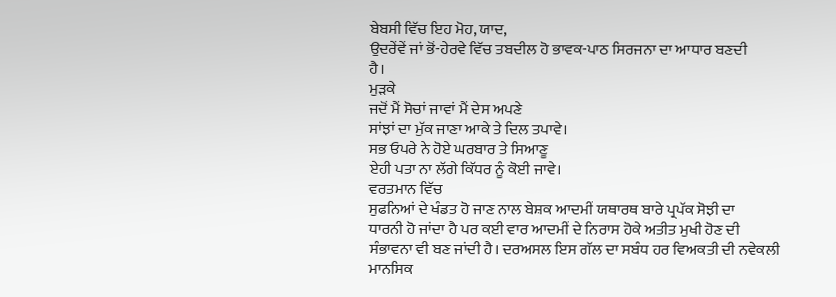ਬੇਬਸੀ ਵਿੱਚ ਇਹ ਮੋਹ, ਯਾਦ,
ਉਦਰੇਂਵੇਂ ਜਾਂ ਭੋਂ-ਹੇਰਵੇ ਵਿੱਚ ਤਬਦੀਲ ਹੋ ਭਾਵਕ-ਪਾਠ ਸਿਰਜਨਾ ਦਾ ਆਧਾਰ ਬਣਦੀ
ਹੈ।
ਮੁੜਕੇ
ਜਦੋਂ ਮੈਂ ਸੋਚਾਂ ਜਾਵਾਂ ਮੈਂ ਦੇਸ ਅਪਣੇ
ਸਾਂਝਾਂ ਦਾ ਮੁੱਕ ਜਾਣਾ ਆਕੇ ਤੇ ਦਿਲ ਤਪਾਵੇ।
ਸਭ ਓਪਰੇ ਨੇ ਹੋਏ ਘਰਬਾਰ ਤੇ ਸਿਆਣੂ
ਏਹੀ ਪਤਾ ਨਾ ਲੱਗੇ ਕਿੱਧਰ ਨੂੰ ਕੋਈ ਜਾਵੇ।
ਵਰਤਮਾਨ ਵਿੱਚ
ਸੁਫਨਿਆਂ ਦੇ ਖੰਡਤ ਹੋ ਜਾਣ ਨਾਲ ਬੇਸ਼ਕ ਆਦਮੀਂ ਯਥਾਰਥ ਬਾਰੇ ਪ੍ਰਪੱਕ ਸੋਝੀ ਦਾ
ਧਾਰਨੀ ਹੋ ਜਾਂਦਾ ਹੈ ਪਰ ਕਈ ਵਾਰ ਆਦਮੀਂ ਦੇ ਨਿਰਾਸ ਹੋਕੇ ਅਤੀਤ ਮੁਖੀ ਹੋਣ ਦੀ
ਸੰਭਾਵਨਾ ਵੀ ਬਣ ਜਾਂਦੀ ਹੈ। ਦਰਅਸਲ ਇਸ ਗੱਲ ਦਾ ਸਬੰਧ ਹਰ ਵਿਅਕਤੀ ਦੀ ਨਵੇਕਲੀ
ਮਾਨਸਿਕ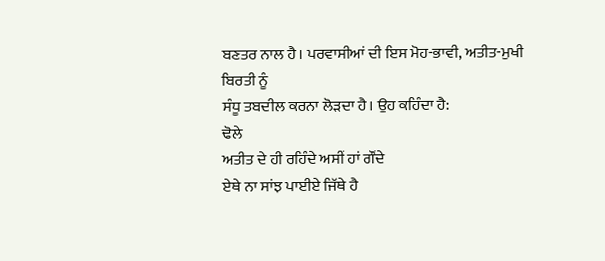ਬਣਤਰ ਨਾਲ ਹੈ। ਪਰਵਾਸੀਆਂ ਦੀ ਇਸ ਮੋਹ-ਭਾਵੀ, ਅਤੀਤ-ਮੁਖੀ ਬਿਰਤੀ ਨੂੰ
ਸੰਧੂ ਤਬਦੀਲ ਕਰਨਾ ਲੋੜਦਾ ਹੈ। ਉਹ ਕਹਿੰਦਾ ਹੈ:
ਢੋਲੇ
ਅਤੀਤ ਦੇ ਹੀ ਰਹਿੰਦੇ ਅਸੀਂ ਹਾਂ ਗੌਂਦੇ
ਏਥੇ ਨਾ ਸਾਂਝ ਪਾਈਏ ਜਿੱਥੇ ਹੈ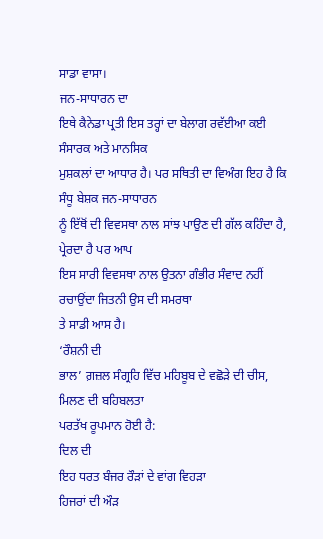ਸਾਡਾ ਵਾਸਾ।
ਜਨ-ਸਾਧਾਰਨ ਦਾ
ਇਥੇ ਕੈਨੇਡਾ ਪ੍ਰਤੀ ਇਸ ਤਰ੍ਹਾਂ ਦਾ ਬੇਲਾਗ ਰਵੱਈਆ ਕਈ ਸੰਸਾਰਕ ਅਤੇ ਮਾਨਸਿਕ
ਮੁਸ਼ਕਲਾਂ ਦਾ ਆਧਾਰ ਹੈ। ਪਰ ਸਥਿਤੀ ਦਾ ਵਿਅੰਗ ਇਹ ਹੈ ਕਿ ਸੰਧੂ ਬੇਸ਼ਕ ਜਨ-ਸਾਧਾਰਨ
ਨੂੰ ਇੱਥੋਂ ਦੀ ਵਿਵਸਥਾ ਨਾਲ ਸਾਂਝ ਪਾਉਣ ਦੀ ਗੱਲ ਕਹਿੰਦਾ ਹੈ, ਪ੍ਰੇਰਦਾ ਹੈ ਪਰ ਆਪ
ਇਸ ਸਾਰੀ ਵਿਵਸਥਾ ਨਾਲ ਉਤਨਾ ਗੰਭੀਰ ਸੰਵਾਦ ਨਹੀਂ ਰਚਾਉਂਦਾ ਜਿਤਨੀ ਉਸ ਦੀ ਸਮਰਥਾ
ਤੇ ਸਾਡੀ ਆਸ ਹੈ।
‘ਰੌਸ਼ਨੀ ਦੀ
ਭਾਲ’ ਗ਼ਜ਼ਲ ਸੰਗ੍ਰਹਿ ਵਿੱਚ ਮਹਿਬੂਬ ਦੇ ਵਛੋੜੇ ਦੀ ਚੀਸ, ਮਿਲਣ ਦੀ ਬਹਿਬਲਤਾ
ਪਰਤੱਖ ਰੂਪਮਾਨ ਹੋਈ ਹੈ:
ਦਿਲ ਦੀ
ਇਹ ਧਰਤ ਬੰਜਰ ਰੌੜਾਂ ਦੇ ਵਾਂਗ ਵਿਹੜਾ
ਹਿਜਰਾਂ ਦੀ ਔੜ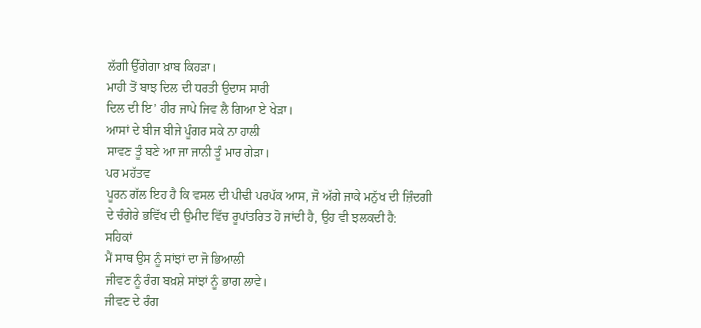ਲੱਗੀ ਉੱਗੇਗਾ ਖ਼ਾਬ ਕਿਹੜਾ।
ਮਾਹੀ ਤੋਂ ਬਾਝ ਦਿਲ ਦੀ ਧਰਤੀ ਉਦਾਸ ਸਾਰੀ
ਦਿਲ ਦੀ ਇ’ ਹੀਰ ਜਾਪੇ ਜਿਵ ਲੈ ਗਿਆ ਏ ਖੇੜਾ।
ਆਸਾਂ ਦੇ ਬੀਜ ਬੀਜੇ ਪੂੰਗਰ ਸਕੇ ਨਾ ਹਾਲੀ
ਸਾਵਣ ਤੂੰ ਬਣੇ ਆ ਜਾ ਜਾਨੀ ਤੂੰ ਮਾਰ ਗੇੜਾ।
ਪਰ ਮਹੱਤਵ
ਪੂਰਨ ਗੱਲ ਇਹ ਹੈ ਕਿ ਵਸਲ ਦੀ ਪੀਢੀ ਪਰਪੱਕ ਆਸ, ਜੋ ਅੱਗੇ ਜਾਕੇ ਮਨੁੱਖ ਦੀ ਜ਼ਿੰਦਗੀ
ਦੇ ਚੰਗੇਰੇ ਭਵਿੱਖ ਦੀ ਉਮੀਦ ਵਿੱਚ ਰੂਪਾਂਤਰਿਤ ਹੋ ਜਾਂਦੀ ਹੈ, ਉਹ ਵੀ ਝਲਕਦੀ ਹੈ:
ਸਹਿਕਾਂ
ਮੈਂ ਸਾਥ ਉਸ ਨੂੰ ਸਾਂਝਾਂ ਦਾ ਜੋ ਭਿਆਲੀ
ਜੀਵਣ ਨੂੰ ਰੰਗ ਬਖ਼ਸ਼ੇ ਸਾਂਝਾਂ ਨੂੰ ਭਾਗ ਲਾਵੇ।
ਜੀਵਣ ਦੇ ਰੰਗ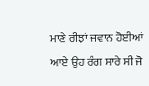ਮਾਣੇ ਰੀਝਾਂ ਜਵਾਨ ਹੋਈਆਂ
ਆਏ ਉਹ ਰੰਗ ਸਾਰੇ ਸੀ ਜੋ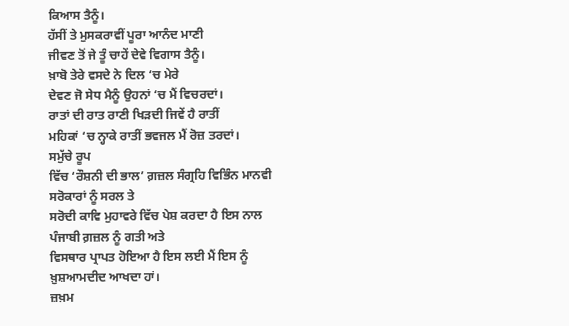ਕਿਆਸ ਤੈਨੂੰ।
ਹੱਸੀਂ ਤੇ ਮੁਸਕਰਾਵੀਂ ਪੂਰਾ ਆਨੰਦ ਮਾਣੀ
ਜੀਵਣ ਤੋਂ ਜੇ ਤੂੰ ਚਾਹੇਂ ਦੇਵੇ ਵਿਗਾਸ ਤੈਨੂੰ।
ਖ਼ਾਬੋ ਤੇਰੇ ਵਸਦੇ ਨੇ ਦਿਲ ‘ਚ ਮੇਰੇ
ਦੇਵਣ ਜੋ ਸੇਧ ਮੈਨੂੰ ਉਹਨਾਂ ‘ਚ ਮੈਂ ਵਿਚਰਦਾਂ।
ਰਾਤਾਂ ਦੀ ਰਾਤ ਰਾਣੀ ਖਿੜਦੀ ਜਿਵੇਂ ਹੈ ਰਾਤੀਂ
ਮਹਿਕਾਂ ‘ਚ ਨ੍ਹਾਕੇ ਰਾਤੀਂ ਭਵਜਲ ਮੈਂ ਰੋਜ਼ ਤਰਦਾਂ।
ਸਮੁੱਚੇ ਰੂਪ
ਵਿੱਚ ‘ਰੌਸ਼ਨੀ ਦੀ ਭਾਲ’ ਗ਼ਜ਼ਲ ਸੰਗ੍ਰਹਿ ਵਿਭਿੰਨ ਮਾਨਵੀ ਸਰੋਕਾਰਾਂ ਨੂੰ ਸਰਲ ਤੇ
ਸਰੋਦੀ ਕਾਵਿ ਮੁਹਾਵਰੇ ਵਿੱਚ ਪੇਸ਼ ਕਰਦਾ ਹੈ ਇਸ ਨਾਲ ਪੰਜਾਬੀ ਗ਼ਜ਼ਲ ਨੂੰ ਗਤੀ ਅਤੇ
ਵਿਸਥਾਰ ਪ੍ਰਾਪਤ ਹੋਇਆ ਹੈ ਇਸ ਲਈ ਮੈਂ ਇਸ ਨੂੰ ਖ਼ੁਸ਼ਆਮਦੀਦ ਆਖਦਾ ਹਾਂ।
ਜ਼ਖ਼ਮ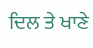ਦਿਲ ਤੇ ਖਾਣੇ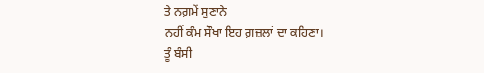ਤੇ ਨਗ਼ਮੇਂ ਸੁਣਾਨੇ
ਨਹੀਂ ਕੰਮ ਸੌਖਾ ਇਹ ਗ਼ਜ਼ਲਾਂ ਦਾ ਕਹਿਣਾ।
ਤੂੰ ਬੰਸੀ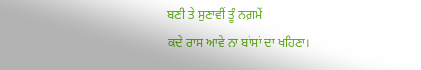ਬਣੀ ਤੇ ਸੁਣਾਵੀਂ ਤੂੰ ਨਗ਼ਮੇਂ
ਕਦੇ ਰਾਸ ਆਵੇ ਨਾ ਬਾਂਸਾਂ ਦਾ ਖਹਿਣਾ।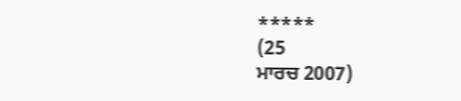*****
(25
ਮਾਰਚ 2007)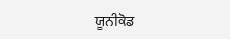ਯੂਨੀਕੋਡ